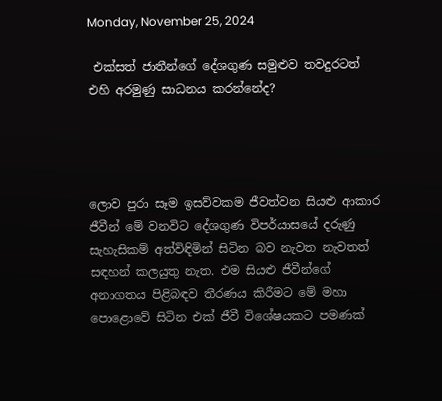Monday, November 25, 2024

 එක්සත් ජාතීන්ගේ දේශගුණ සමුළුව තවදුරටත් එහි අරමුණු සාධනය කරන්නේද?




ලොව පුරා සෑම ඉසව්වකම ජීවත්වන සියළු ආකාර ජීවීන් මේ වනවිට දේශගුණ විපර්යාසයේ දරුණු සැහැසිකම් අත්විඳිමින් සිටින බව නැවත නැවතත් සඳහන් කලයුතු නැත. එම සියළු ජීවීන්ගේ අනාගතය පිළිබඳව තීරණය කිරීමට මේ මහා පොළොවේ සිටින එක් ජීවී විශේෂයකට පමණක්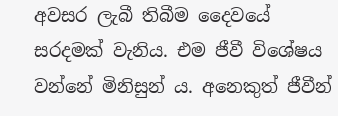අවසර ලැබී තිබීම දෛවයේ සරදමක් වැනිය. එම ජීවී විශේෂය වන්නේ මිනිසුන් ය. අනෙකුත් ජීවීන්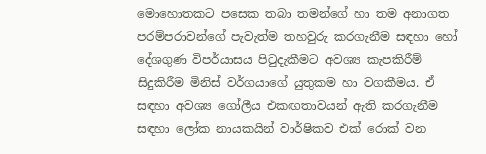මොහොතකට පසෙක තබා තමන්ගේ හා තම අනාගත පරම්පරාවන්ගේ පැවැත්ම තහවුරු කරගැනීම සඳහා හෝ දේශගුණ විපර්යාසය පිටුදැකීමට අවශ්‍ය කැපකිරීම් සිදුකිරීම මිනිස් වර්ගයාගේ යුතුකම හා වගකීමය. ඒ සඳහා අවශ්‍ය ගෝලීය එකඟතාවයන් ඇති කරගැනීම සඳහා ලෝක නායකයින් වාර්ෂිකව එක් රොක් වන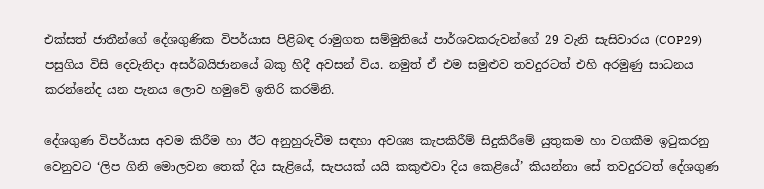එක්සත් ජාතීන්ගේ දේශගුණික විපර්යාස පිළිබඳ රාමුගත සම්මුතියේ පාර්ශවකරුවන්ගේ 29 වැනි සැසිවාරය (COP29) පසුගිය විසි දෙවැනිදා අසර්බයිජානයේ බකු හිදී අවසන් විය. නමුත් ඒ එම සමුළුව තවදුරටත් එහි අරමුණු සාධනය කරන්නේද යන පැනය ලොව හමුවේ ඉතිරි කරමිනි.

දේශගුණ විපර්යාස අවම කිරීම හා ඊට අනුහුරුවීම සඳහා අවශ්‍ය කැපකිරීම් සිදුකිරීමේ යුතුකම හා වගකීම ඉටුකරනු වෙනුවට ‘ලිප ගිනි මොලවන තෙක් දිය සැළියේ, සැපයක් යයි කකුළුවා දිය කෙළියේ’ කියන්නා සේ තවදුරටත් දේශගුණ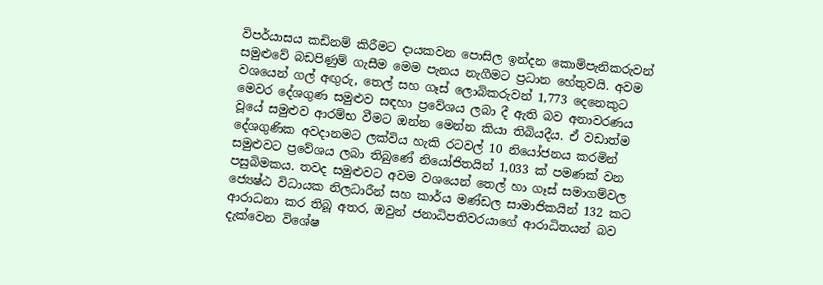විපර්යාසය කඩිනම් කිරීමට දායකවන පොසිල ඉන්දන කොම්පැනිකරුවන් සමුළුවේ බඩපිණුම් ගැසීම මෙම පැනය නැගීමට ප්‍රධාන හේතුවයි. අවම වශයෙන් ගල් අඟුරු, තෙල් සහ ගෑස් ලොබිකරුවන් 1,773 දෙනෙකුට මෙවර දේශගුණ සමුළුව සඳහා ප්‍රවේශය ලබා දී ඇති බව අනාවරණය වූයේ සමුළුව ආරම්භ වීමට ඔන්න මෙන්න කියා තිබියදීය. ඒ වඩාත්ම දේශගුණික අවදානමට ලක්විය හැකි රටවල් 10 නියෝජනය කරමින් සමුළුවට ප්‍රවේශය ලබා තිබුණේ නියෝජිතයින් 1,033 ක් පමණක් වන පසුබිමකය. තවද සමුළුවට අවම වශයෙන් තෙල් හා ගෑස් සමාගම්වල ජ්‍යෙෂ්ඨ විධායක නිලධාරීන් සහ කාර්ය මණ්ඩල සාමාජිකයින් 132 කට ආරාධනා කර තිබූ අතර, ඔවුන් ජනාධිපතිවරයාගේ ආරාධිතයන් බව දැක්වෙන විශේෂ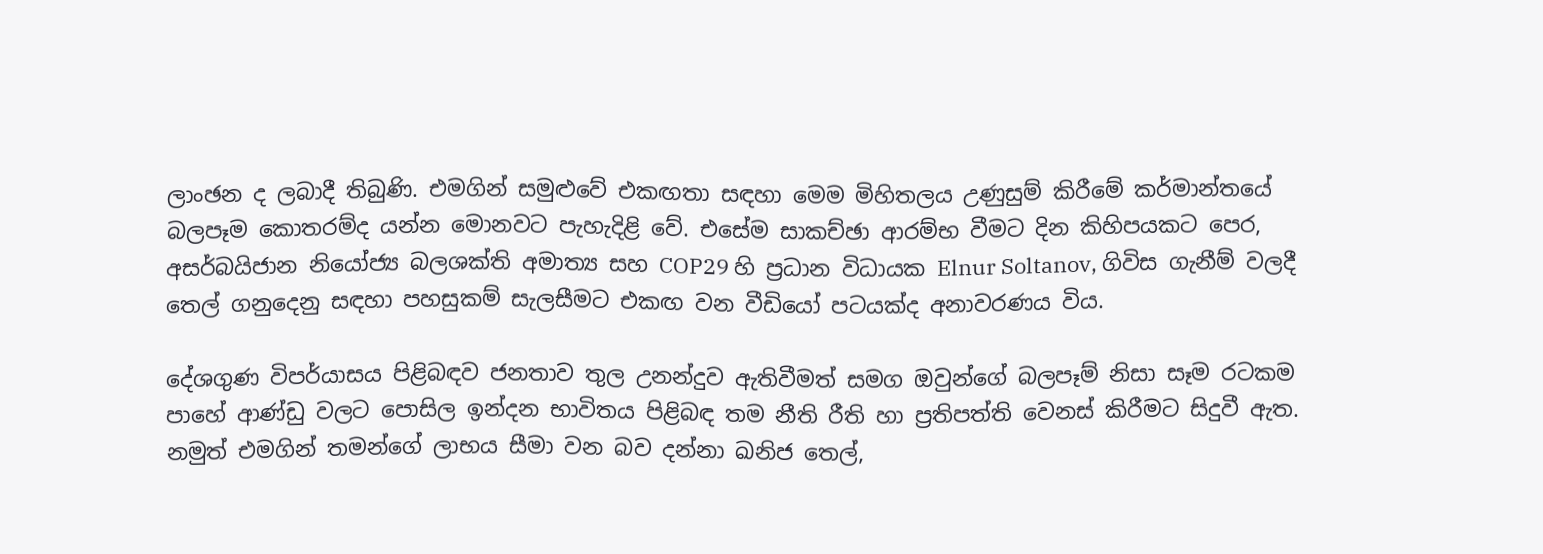ලාංඡන ද ලබාදී තිබුණි. එමගින් සමුළුවේ එකඟතා සඳහා මෙම මිහිතලය උණුසුම් කිරීමේ කර්මාන්තයේ බලපෑම කොතරම්ද යන්න මොනවට පැහැදිළි වේ. එසේම සාකච්ඡා ආරම්භ වීමට දින කිහිපයකට පෙර, අසර්බයිජාන නියෝජ්‍ය බලශක්ති අමාත්‍ය සහ COP29 හි ප්‍රධාන විධායක Elnur Soltanov, ගිවිස ගැනීම් වලදී තෙල් ගනුදෙනු සඳහා පහසුකම් සැලසීමට එකඟ වන වීඩියෝ පටයක්ද අනාවරණය විය.

දේශගුණ විපර්යාසය පිළිබඳව ජනතාව තුල උනන්දුව ඇතිවීමත් සමග ඔවුන්ගේ බලපෑම් නිසා සෑම රටකම පාහේ ආණ්ඩු වලට පොසිල ඉන්දන භාවිතය පිළිබඳ තම නීති රීති හා ප්‍රතිපත්ති වෙනස් කිරීමට සිදුවී ඇත. නමුත් එමගින් තමන්ගේ ලාභය සීමා වන බව දන්නා ඛනිජ තෙල්,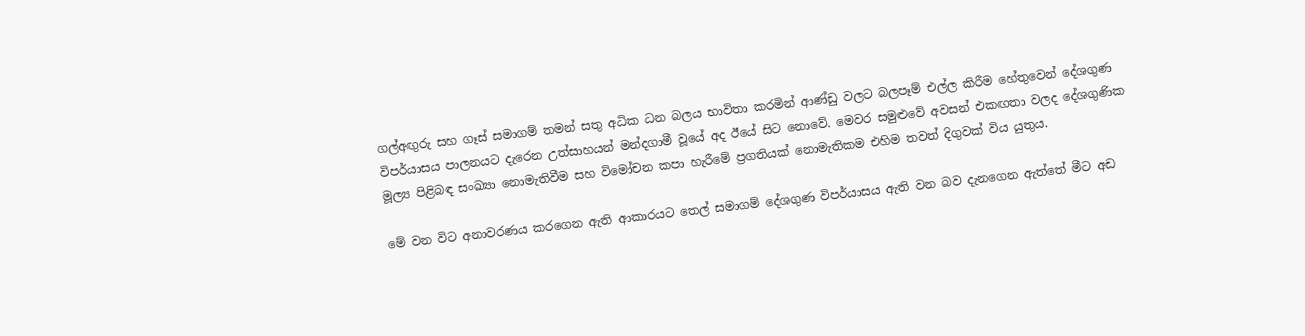ගල්අඟුරු සහ ගෑස් සමාගම් තමන් සතු අධික ධන බලය භාවිතා කරමින් ආණ්ඩු වලට බලපෑම් එල්ල කිරීම හේතුවෙන් දේශගුණ විපර්යාසය පාලනයට දැරෙන උත්සාහයන් මන්දගාමී වූයේ අද ඊයේ සිට නොවේ. මෙවර සමුළුවේ අවසන් එකඟතා වලද දේශගුණික මූල්‍ය පිළිබඳ සංඛ්‍යා නොමැතිවීම සහ විමෝචන කපා හැරීමේ ප්‍රගතියක් නොමැතිකම එහිම තවත් දිගුවක් විය යුතුය.

මේ වන විට අනාවරණය කරගෙන ඇති ආකාරයට තෙල් සමාගම් දේශගුණ විපර්යාසය ඇති වන බව දැනගෙන ඇත්තේ මීට අඩ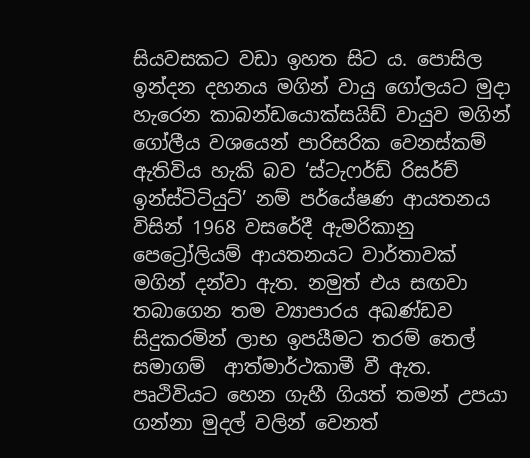සියවසකට වඩා ඉහත සිට ය. පොසිල ඉන්දන දහනය මගින් වායු ගෝලයට මුදා හැරෙන කාබන්ඩයොක්සයිඩ් වායුව මගින් ගෝලීය වශයෙන් පාරිසරික වෙනස්කම් ඇතිවිය හැකි බව ‘ස්ටැෆර්ඩ් රිසර්ච් ඉන්ස්ටිටියුට්’ නම් පර්යේෂණ ආයතනය විසින් 1968 වසරේදී ඇමරිකානු පෙට්‍රෝලියම් ආයතනයට වාර්තාවක් මගින් දන්වා ඇත. නමුත් එය සඟවා තබාගෙන තම ව්‍යාපාරය අඛණ්ඩව සිදුකරමින් ලාභ ඉපයීමට තරම් තෙල් සමාගම්  ආත්මාර්ථකාමී වී ඇත. පෘථිවියට හෙන ගැහී ගියත් තමන් උපයා ගන්නා මුදල් වලින් වෙනත්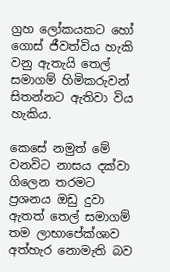ග්‍රහ ලෝකයකට හෝ ගොස් ජීවත්විය හැකි වනු ඇතැයි තෙල් සමාගම් හිමිකරුවන් සිතන්නට ඇතිවා විය හැකිය.

කෙසේ නමුත් මේ වනවිට නාසය දක්වා ගිලෙන තරමට ප්‍රශනය ඔඩු දුවා ඇතත් තෙල් සමාගම් තම ලාභාපේක්ශාව අත්හැර නොමැති බව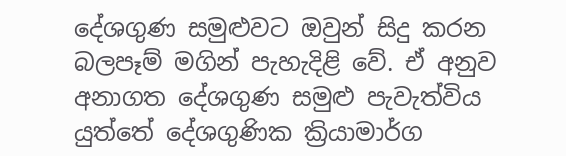දේශගුණ සමුළුවට ඔවුන් සිදු කරන බලපෑම් මගින් පැහැදිළි වේ. ඒ අනුව අනාගත දේශගුණ සමුළු පැවැත්විය යුත්තේ දේශගුණික ක්‍රියාමාර්ග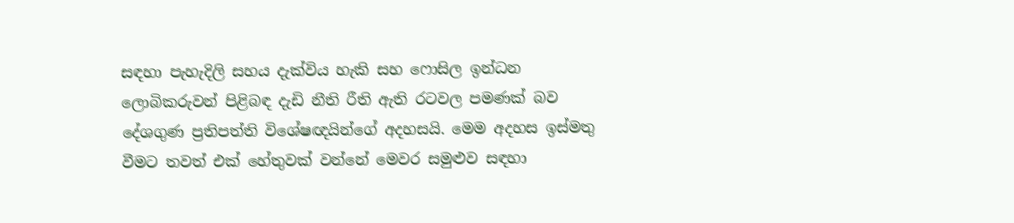සඳහා පැහැදිලි සහය දැක්විය හැකි සහ ෆොසිල ඉන්ධන ලොබිකරුවන් පිළිබඳ දැඩි නීති රීති ඇති රටවල පමණක් බව දේශගුණ ප්‍රතිපත්ති විශේෂඥයින්ගේ අදහසයි. මෙම අදහස ඉස්මතු වීමට තවත් එක් හේතුවක් වන්නේ මෙවර සමුළුව සඳහා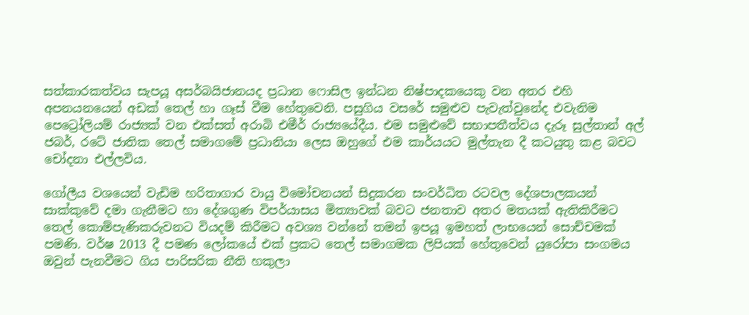සත්කාරකත්වය සැපයූ අසර්බයිජානයද ප්‍රධාන ෆොසිල ඉන්ධන නිෂ්පාදකයෙකු වන අතර එහි අපනයනයෙන් අඩක් තෙල් හා ගෑස් වීම හේතුවෙනි. පසුගිය වසරේ සමුළුව පැවැත්වුනේද එවැනිම පෙට්‍රෝලියම් රාජ්‍යක් වන එක්සත් අරාබි එමීර් රාජ්‍යයේදීය. එම සමුළුවේ සභාපතීත්වය දැරූ සුල්තාන් අල් ජබර්, රටේ ජාතික තෙල් සමාගමේ ප්‍රධානියා ලෙස ඔහුගේ එම කාර්යයට මුල්තැන දී කටයුතු කළ බවට චෝදනා එල්ලවිය.

ගෝලීය වශයෙන් වැඩිම හරිතාගාර වායු විමෝචනයන් සිදුකරන සංවර්ධිත රටවල දේශපාලකයන් සාක්කුවේ දමා ගැනීමට හා දේශගුණ විපර්යාසය මිත්‍යාවක් බවට ජනතාව අතර මතයක් ඇතිකිරීමට තෙල් කොම්පැණිකරුවනට වියදම් කිරීමට අවශ්‍ය වන්නේ තමන් ඉපයූ ඉමහත් ලාභයෙන් සොච්චමක් පමණි. වර්ෂ 2013 දී පමණ ලෝකයේ එක්‌ ප්‍රකට තෙල් සමාගමක ලිපියක්‌ හේතුවෙන් යුරෝපා සංගමය ඔවුන් පැනවීමට ගිය පාරිසරික නීති හකුලා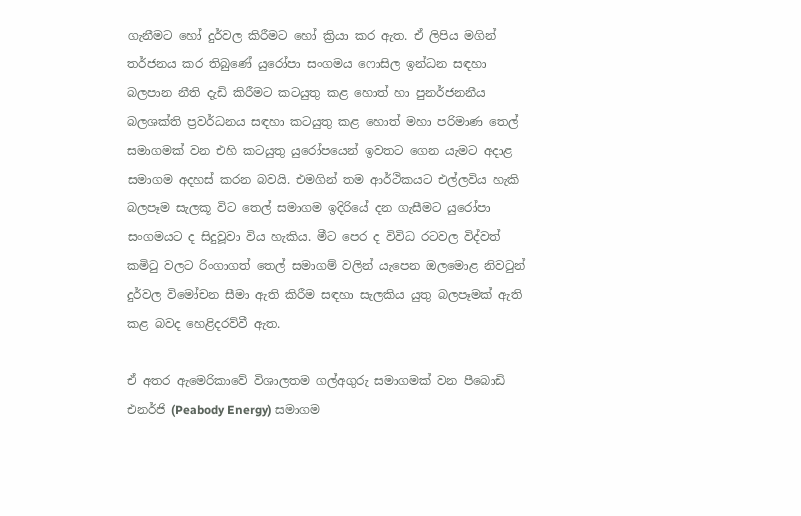ගැනීමට හෝ දුර්වල කිරීමට හෝ ක්‍රියා කර ඇත. ඒ ලිපිය මගින්  තර්ජනය කර තිබුණේ යුරෝපා සංගමය ෆොසිල ඉන්ධන සඳහා බලපාන නීති දැඩි කිරීමට කටයුතු කළ හොත් හා පුනර්ජනනීය බලශක්ති ප්‍රවර්ධනය සඳහා කටයුතු කළ හොත් මහා පරිමාණ තෙල් සමාගමක්‌ වන එහි කටයුතු යුරෝපයෙන් ඉවතට ගෙන යැමට අදාළ සමාගම අදහස්‌ කරන බවයි. එමගින් තම ආර්ථිකයට එල්ලවිය හැකි බලපෑම සැලකූ විට තෙල් සමාගම ඉදිරියේ දන ගැසීමට යුරෝපා සංගමයට ද සිදුවූවා විය හැකිය. මීට පෙර ද විවිධ රටවල විද්වත් කමිටු වලට රිංගාගත් තෙල් සමාගම් වලින් යැපෙන ඔලමොළ නිවටුන් දුර්වල විමෝචන සීමා ඇති කිරීම සඳහා සැලකිය යුතු බලපෑමක්‌ ඇති කළ බවද හෙළිදරව්වී ඇත.

ඒ අතර ඇමෙරිකාවේ විශාලතම ගල්අගුරු සමාගමක්‌ වන පීබොඩි එනර්ජි (Peabody Energy) සමාගම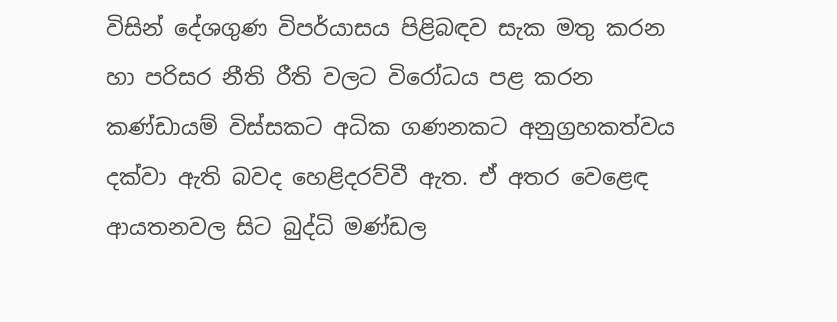විසින් දේශගුණ විපර්යාසය පිළිබඳව සැක මතු කරන හා පරිසර නීති රීති වලට විරෝධය පළ කරන කණ්‌ඩායම් විස්‌සකට අධික ගණනකට අනුග්‍රහකත්වය දක්වා ඇති බවද හෙළිදරව්වී ඇත. ඒ අතර වෙළෙඳ ආයතනවල සිට බුද්ධි මණ්‌ඩල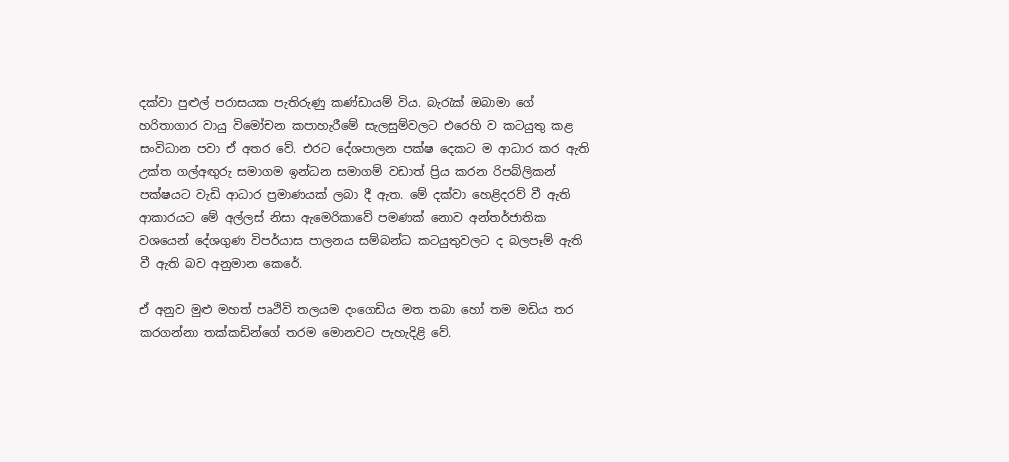දක්වා පුළුල් පරාසයක පැතිරුණු කණ්ඩායම් විය. බැරැක්‌ ඔබාමා ගේ හරිතාගාර වායු විමෝචන කපාහැරීමේ සැලසුම්වලට එරෙහි ව කටයුතු කළ සංවිධාන පවා ඒ අතර වේ. එරට දේශපාලන පක්‌ෂ දෙකට ම ආධාර කර ඇති උක්ත ගල්අඟුරු සමාගම ඉන්ධන සමාගම් වඩාත් ප්‍රිය කරන රිපබ්ලිකන් පක්‌ෂයට වැඩි ආධාර ප්‍රමාණයක්‌ ලබා දී ඇත. මේ දක්‌වා හෙළිදරව් වී ඇති ආකාරයට මේ අල්ලස් නිසා ඇමෙරිකාවේ පමණක්‌ නොව අන්තර්ජාතික වශයෙන් දේශගුණ විපර්යාස පාලනය සම්බන්ධ කටයුතුවලට ද බලපෑම් ඇති වී ඇති බව අනුමාන කෙරේ.

ඒ අනුව මුළු මහත් පෘථිවි තලයම දංගෙඩිය මත තබා හෝ තම මඩිය තර කරගන්නා තක්කඩින්ගේ තරම මොනවට පැහැදිළි වේ.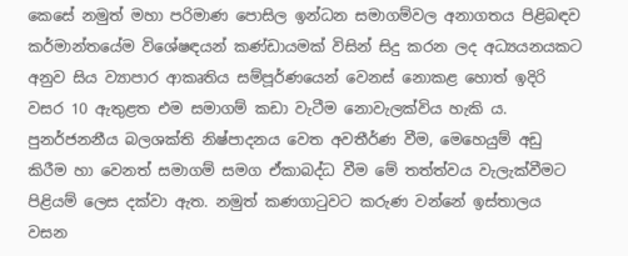කෙසේ නමුත් මහා පරිමාණ පොසිල ඉන්ධන සමාගම්වල අනාගතය පිළිබඳව කර්මාන්තයේම විශේෂඳයන් කණ්ඩායමක් විසින් සිදු කරන ලද අධ්‍යයනයකට අනුව සිය ව්‍යාපාර ආකෘතිය සම්පූර්ණයෙන් වෙනස්‌ නොකළ හොත් ඉදිරි වසර 10 ඇතුළත එම සමාගම් කඩා වැටීම නොවැලක්විය හැකි ය. පුනර්ජනනීය බලශක්ති නිෂ්පාදනය වෙත අවතීර්ණ වීම, මෙහෙයුම් අඩු කිරීම හා වෙනත් සමාගම් සමග ඒකාබද්ධ වීම මේ තත්ත්වය වැලැක්වීමට පිළියම් ලෙස දක්වා ඇත. නමුත් කණගාටුවට කරුණ වන්නේ ඉස්තාලය වසන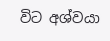විට අශ්වයා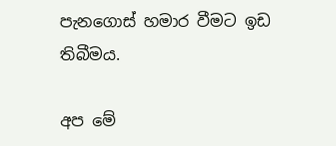පැනගොස් හමාර වීමට ඉඩ තිබීමය.

අප මේ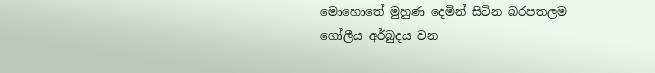මොහොතේ මුහුණ දෙමින් සිටින බරපතලම ගෝලීය අර්බුදය වන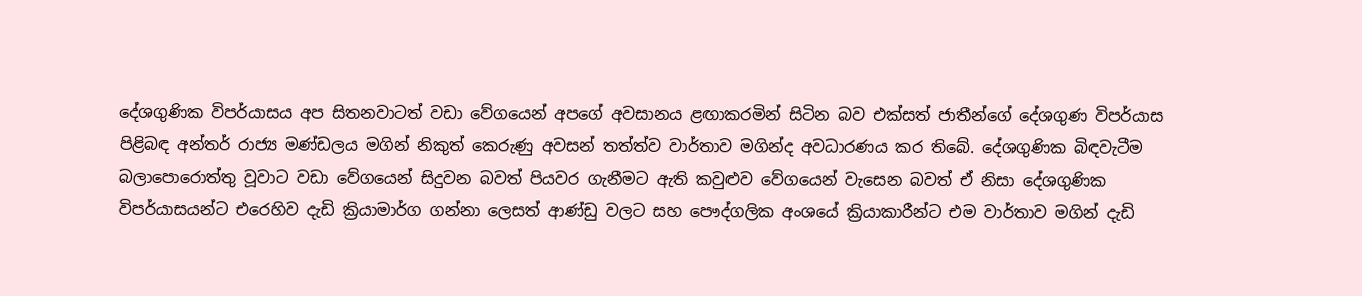දේශගුණික විපර්යාසය අප සිතනවාටත් වඩා වේගයෙන් අපගේ අවසානය ළඟාකරමින් සිටින බව එක්සත් ජාතීන්ගේ දේශගුණ විපර්යාස පිළිබඳ අන්තර් රාජ්‍ය මණ්ඩලය මගින් නිකුත් කෙරුණු අවසන් තත්ත්ව වාර්තාව මගින්ද අවධාරණය කර තිබේ. දේශගුණික බිඳවැටීම බලාපොරොත්තු වූවාට වඩා වේගයෙන් සිදුවන බවත් පියවර ගැනීමට ඇති කවුළුව වේගයෙන් වැසෙන බවත් ඒ නිසා දේශගුණික විපර්යාසයන්ට එරෙහිව දැඩි ක්‍රියාමාර්ග ගන්නා ලෙසත් ආණ්ඩු වලට සහ පෞද්ගලික අංශයේ ක්‍රියාකාරීන්ට එම වාර්තාව මගින් දැඩි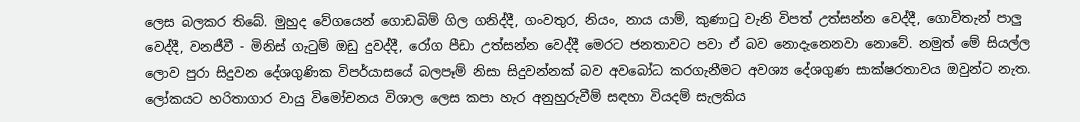ලෙස බලකර තිබේ. මුහුද වේගයෙන් ගොඩබිම් ගිල ගනිද්දී, ගංවතුර, නියං, නාය යාම්, කුණාටු වැනි විපත් උත්සන්න වෙද්දී, ගොවිතැන් පාලු වෙද්දී, වනජීවී - මිනිස් ගැටුම් ඔඩු දුවද්දී, රෝග පීඩා උත්සන්න වෙද්දී මෙරට ජනතාවට පවා ඒ බව නොදැනෙනවා නොවේ. නමුත් මේ සියල්ල ලොව පුරා සිදුවන දේශගුණික විපර්යාසයේ බලපෑම් නිසා සිදුවන්නක් බව අවබෝධ කරගැනීමට අවශ්‍ය දේශගුණ සාක්ෂරතාවය ඔවුන්ට නැත. ලෝකයට හරිතාගාර වායු විමෝචනය විශාල ලෙස කපා හැර අනුහුරුවීම් සඳහා වියදම් සැලකිය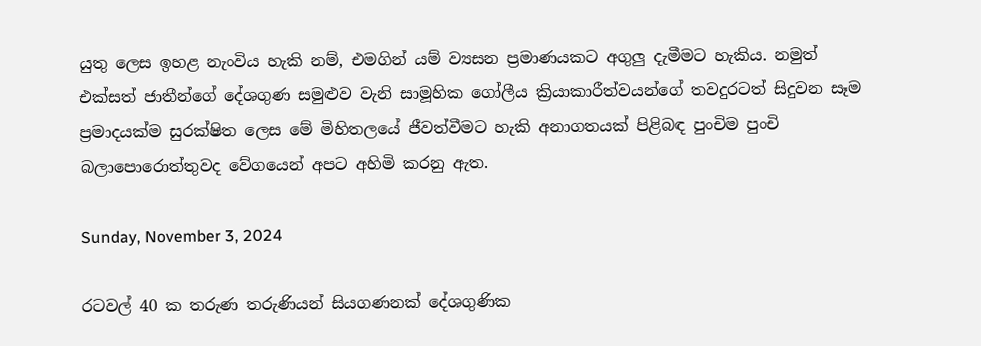යුතු ලෙස ඉහළ නැංවිය හැකි නම්, එමගින් යම් ව්‍යසන ප්‍රමාණයකට අගුලු දැමීමට හැකිය. නමුත් එක්සත් ජාතීන්ගේ දේශගුණ සමුළුව වැනි සාමූහික ගෝලීය ක්‍රියාකාරීත්වයන්ගේ තවදුරටත් සිදුවන සෑම ප්‍රමාදයක්ම සුරක්ෂිත ලෙස මේ මිහිතලයේ ජීවත්වීමට හැකි අනාගතයක් පිළිබඳ පුංචිම පුංචි බලාපොරොත්තුවද වේගයෙන් අපට අහිමි කරනු ඇත.

Sunday, November 3, 2024

රටවල් 40 ක තරුණ තරුණියන් සියගණනක් දේශගුණික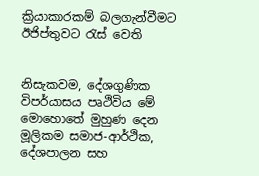ක්‍රියාකාරකම් බලගැන්වීමට ඊජිප්තුවට රැස් වෙති


නිසැකවම, දේශගුණික විපර්යාසය පෘථිවිය මේ මොහොතේ මුහුණ දෙන මූලිකම සමාජ-ආර්ථික, දේශපාලන සහ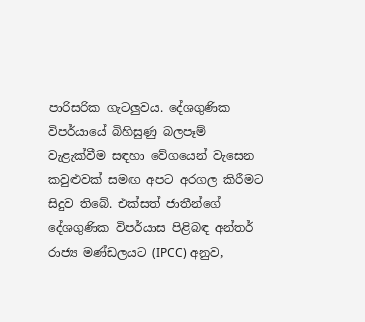පාරිසරික ගැටලුවය. දේශගුණික විපර්යායේ බිහිසුණු බලපෑම් වැළැක්වීම සඳහා වේගයෙන් වැසෙන කවුළුවක් සමඟ අපට අරගල කිරීමට සිදුව තිබේ. එක්සත් ජාතීන්ගේ දේශගුණික විපර්යාස පිළිබඳ අන්තර් රාජ්‍ය මණ්ඩලයට (IPCC) අනුව,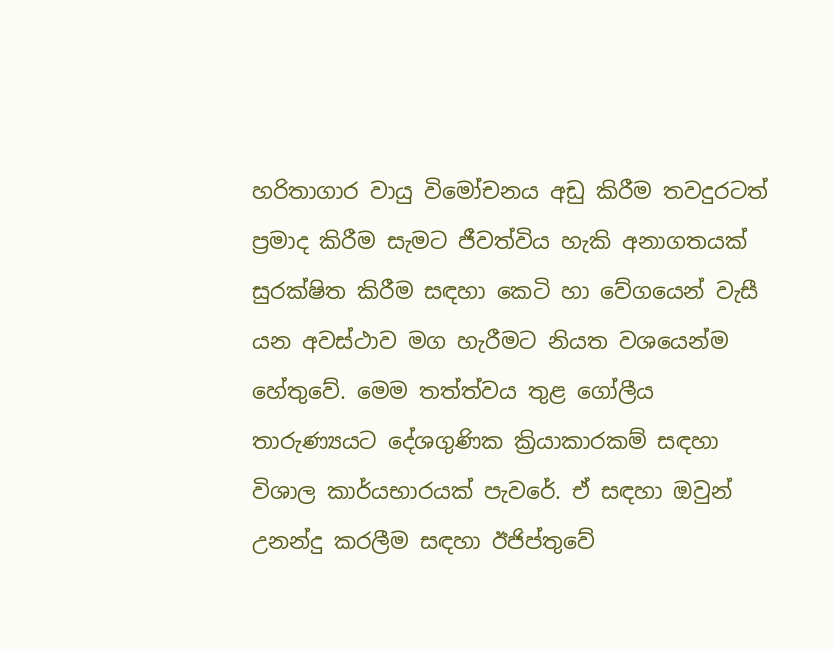හරිතාගාර වායු විමෝචනය අඩු කිරීම තවදුරටත් ප්‍රමාද කිරීම සැමට ජීවත්විය හැකි අනාගතයක් සුරක්ෂිත කිරීම සඳහා කෙටි හා වේගයෙන් වැසී යන අවස්ථාව මග හැරීමට නියත වශයෙන්ම හේතුවේ. මෙම තත්ත්වය තුළ ගෝලීය තාරුණ්‍යයට දේශගුණික ක්‍රියාකාරකම් සඳහා විශාල කාර්යභාරයක් පැවරේ. ඒ සඳහා ඔවුන් උනන්දු කරලීම සඳහා ඊජිප්තුවේ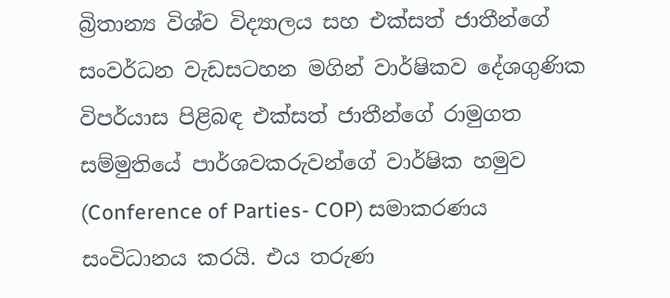බ්‍රිතාන්‍ය විශ්ව විද්‍යාලය සහ එක්සත් ජාතීන්ගේ සංවර්ධන වැඩසටහන මගින් වාර්ෂිකව දේශගුණික විපර්යාස පිළිබඳ එක්සත් ජාතීන්ගේ රාමුගත සම්මුතියේ පාර්ශවකරුවන්ගේ වාර්ෂික හමුව (Conference of Parties- COP) සමාකරණය සංවිධානය කරයි. එය තරුණ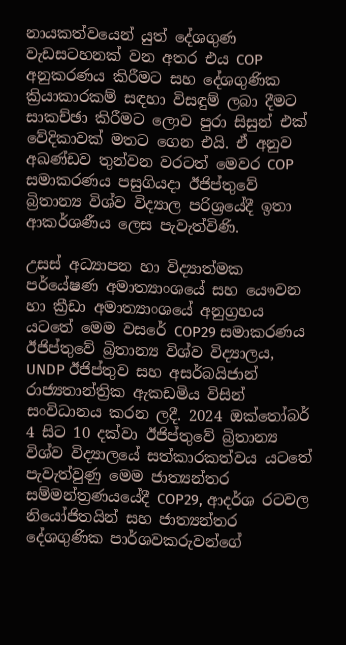නායකත්වයෙන් යුත් දේශගුණ වැඩසටහනක් වන අතර එය COP අනුකරණය කිරීමට සහ දේශගුණික ක්‍රියාකාරකම් සඳහා විසඳුම් ලබා දීමට සාකච්ඡා කිරීමට ලොව පුරා සිසුන් එක් වේදිකාවක් මතට ගෙන එයි. ඒ අනුව අඛණ්ඩව තුන්වන වරටත් මෙවර COP සමාකරණය පසුගියදා ඊජිප්තුවේ බ්‍රිතාන්‍ය විශ්ව විද්‍යාල පරිශ්‍රයේදී ඉතා ආකර්ශණීය ලෙස පැවැත්විණි.

උසස් අධ්‍යාපන හා විද්‍යාත්මක පර්යේෂණ අමාත්‍යාංශයේ සහ යෞවන හා ක්‍රීඩා අමාත්‍යාංශයේ අනුග්‍රහය යටතේ මෙම වසරේ COP29 සමාකරණය ඊජිප්තුවේ බ්‍රිතාන්‍ය විශ්ව විද්‍යාලය, UNDP ඊජිප්තුව සහ අසර්බයිජාන් රාජ්‍යතාන්ත්‍රික ඇකඩමිය විසින් සංවිධානය කරන ලදී. 2024 ඔක්තෝබර් 4 සිට 10 දක්වා ඊජිප්තුවේ බ්‍රිතාන්‍ය විශ්ව විද්‍යාලයේ සත්කාරකත්වය යටතේ පැවැත්වුණු මෙම ජාත්‍යන්තර සම්මන්ත්‍රණයයේදී COP29, ආදර්ශ රටවල නියෝජිතයින් සහ ජාත්‍යන්තර දේශගුණික පාර්ශවකරුවන්ගේ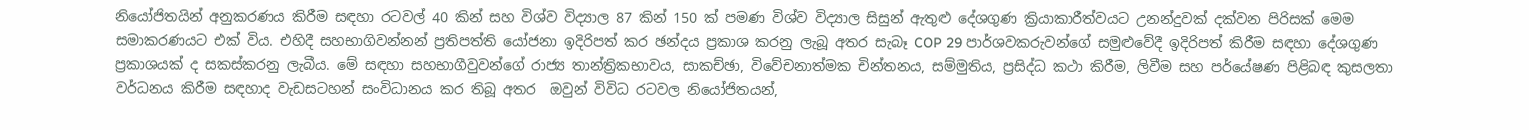නියෝජිතයින් අනුකරණය කිරීම සඳහා රටවල් 40 කින් සහ විශ්ව විද්‍යාල 87 කින් 150 ක් පමණ විශ්ව විද්‍යාල සිසුන් ඇතුළු දේශගුණ ක්‍රියාකාරීත්වයට උනන්දුවක් දක්වන පිරිසක් මෙම සමාකරණයට එක් විය. එහිදී සහභාගිවන්නන් ප්‍රතිපත්ති යෝජනා ඉදිරිපත් කර ඡන්දය ප්‍රකාශ කරනු ලැබූ අතර සැබෑ COP 29 පාර්ශවකරුවන්ගේ සමුළුවේදී ඉදිරිපත් කිරීම සඳහා දේශගුණ ප්‍රකාශයක් ද සකස්කරනු ලැබීය. මේ සඳහා සහභාගීවුවන්ගේ රාජ්‍ය තාන්ත්‍රිකභාවය, සාකච්ඡා, විවේචනාත්මක චින්තනය, සම්මුතිය, ප්‍රසිද්ධ කථා කිරීම, ලිවීම සහ පර්යේෂණ පිළිබඳ කුසලතා වර්ධනය කිරීම සඳහාද වැඩසටහන් සංවිධානය කර තිබූ අතර  ඔවුන් විවිධ රටවල නියෝජිතයන්,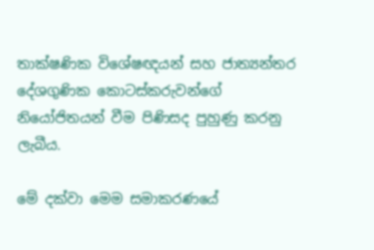තාක්ෂණික විශේෂඥයන් සහ ජාත්‍යන්තර දේශගුණික කොටස්කරුවන්ගේ නියෝජිතයන් වීම පිණිසද පුහුණු කරනු ලැබීය.

මේ දක්වා මෙම සමාකරණයේ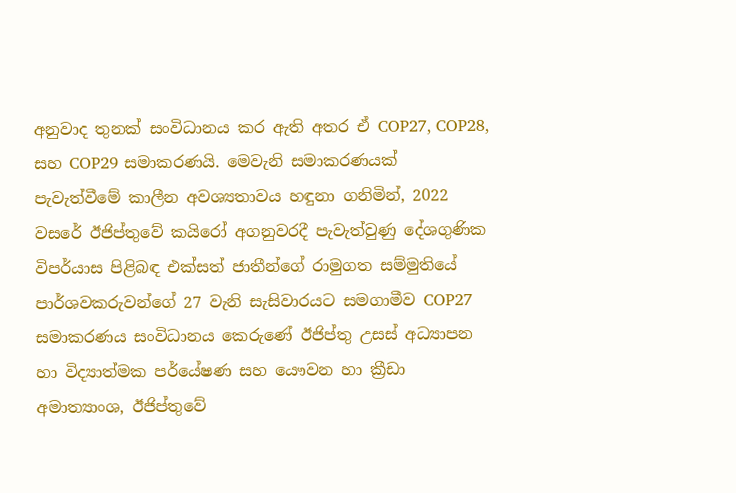අනුවාද තුනක් සංවිධානය කර ඇති අතර ඒ COP27, COP28, සහ COP29 සමාකරණයි. මෙවැනි සමාකරණයක් පැවැත්වීමේ කාලීන අවශ්‍යතාවය හඳුනා ගනිමින්, 2022 වසරේ ඊජිප්තුවේ කයිරෝ අගනුවරදී පැවැත්වුණු දේශගුණික විපර්යාස පිළිබඳ එක්සත් ජාතීන්ගේ රාමුගත සම්මුතියේ පාර්ශවකරුවන්ගේ 27 වැනි සැසිවාරයට සමගාමීව COP27 සමාකරණය සංවිධානය කෙරුණේ ඊජිප්තු උසස් අධ්‍යාපන හා විද්‍යාත්මක පර්යේෂණ සහ යෞවන හා ක්‍රීඩා අමාත්‍යාංශ, ඊජිප්තුවේ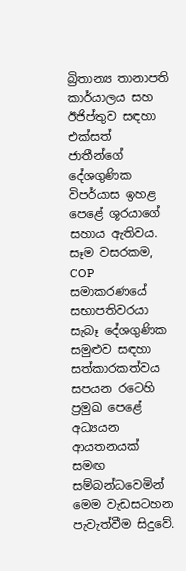බ්‍රිතාන්‍ය තානාපති කාර්යාලය සහ ඊජිප්තුව සඳහා එක්සත් ජාතීන්ගේ දේශගුණික විපර්යාස ඉහළ පෙළේ ශූරයාගේ සහාය ඇතිවය. සෑම වසරකම, COP සමාකරණයේ සභාපතිවරයා සැබෑ දේශගුණික සමුළුව සඳහා සත්කාරකත්වය සපයන රටෙහි ප්‍රමුඛ පෙළේ අධ්‍යයන ආයතනයක් සමඟ සම්බන්ධවෙමින් මෙම වැඩසටහන පැවැත්වීම සිදුවේ.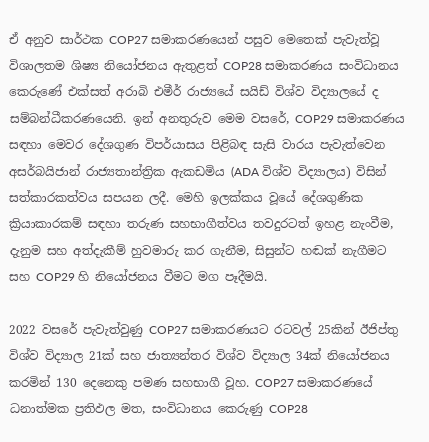ඒ අනුව සාර්ථක COP27 සමාකරණයෙන් පසුව මෙතෙක් පැවැත්වූ විශාලතම ශිෂ්‍ය නියෝජනය ඇතුළත් COP28 සමාකරණය සංවිධානය කෙරුණේ එක්සත් අරාබි එමීර් රාජ්‍යයේ සයිඩ් විශ්ව විද්‍යාලයේ ද සම්බන්ධීකරණයෙනි. ඉන් අනතුරුව මෙම වසරේ, COP29 සමාකරණය සඳහා මෙවර දේශගුණ විපර්යාසය පිළිබඳ සැසි වාරය පැවැත්වෙන අසර්බයිජාන් රාජ්‍යතාන්ත්‍රික ඇකඩමිය (ADA විශ්ව විද්‍යාලය) විසින් සත්කාරකත්වය සපයන ලදී. මෙහි ඉලක්කය වූයේ දේශගුණික ක්‍රියාකාරකම් සඳහා තරුණ සහභාගීත්වය තවදුරටත් ඉහළ නැංවීම, දැනුම සහ අත්දැකීම් හුවමාරු කර ගැනීම, සිසුන්ට හඬක් නැගීමට සහ COP29 හි නියෝජනය වීමට මග පෑදීමයි.

2022 වසරේ පැවැත්වුණු COP27 සමාකරණයට රටවල් 25කින් ඊජිප්තු විශ්ව විද්‍යාල 21ක් සහ ජාත්‍යන්තර විශ්ව විද්‍යාල 34ක් නියෝජනය කරමින් 130 දෙනෙකු පමණ සහභාගී වූහ. COP27 සමාකරණයේ ධනාත්මක ප්‍රතිඵල මත, සංවිධානය කෙරුණු COP28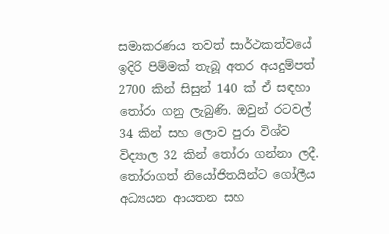සමාකරණය තවත් සාර්ථකත්වයේ ඉදිරි පිම්මක් තැබූ අතර අයදුම්පත් 2700 කින් සිසුන් 140 ක් ඒ සඳහා තෝරා ගනු ලැබුණි. ඔවුන් රටවල් 34 කින් සහ ලොව පුරා විශ්ව විද්‍යාල 32 කින් තෝරා ගන්නා ලදී. තෝරාගත් නියෝජිතයින්ට ගෝලීය අධ්‍යයන ආයතන සහ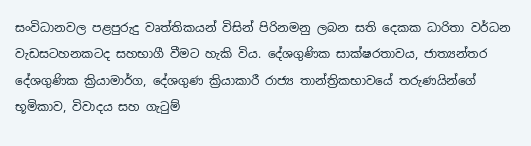සංවිධානවල පළපුරුදු වෘත්තිකයන් විසින් පිරිනමනු ලබන සති දෙකක ධාරිතා වර්ධන වැඩසටහනකටද සහභාගී වීමට හැකි විය. දේශගුණික සාක්ෂරතාවය, ජාත්‍යන්තර දේශගුණික ක්‍රියාමාර්ග, දේශගුණ ක්‍රියාකාරී රාජ්‍ය තාන්ත්‍රිකභාවයේ තරුණයින්ගේ භූමිකාව, විවාදය සහ ගැටුම්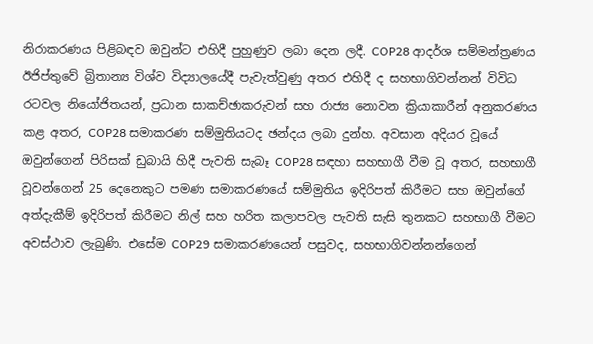නිරාකරණය පිළිබඳව ඔවුන්ට එහිදී පුහුණුව ලබා දෙන ලදී. COP28 ආදර්ශ සම්මන්ත්‍රණය ඊජිප්තුවේ බ්‍රිතාන්‍ය විශ්ව විද්‍යාලයේදී පැවැත්වුණු අතර එහිදී ද සහභාගිවන්නන් විවිධ රටවල නියෝජිතයන්, ප්‍රධාන සාකච්ඡාකරුවන් සහ රාජ්‍ය නොවන ක්‍රියාකාරීන් අනුකරණය කළ අතර, COP28 සමාකරණ සම්මුතියටද ඡන්දය ලබා දුන්හ. අවසාන අදියර වූයේ ඔවුන්ගෙන් පිරිසක් ඩුබායි හිදී පැවති සැබෑ COP28 සඳහා සහභාගී වීම වූ අතර, සහභාගී වූවන්ගෙන් 25 දෙනෙකුට පමණ සමාකරණයේ සම්මුතිය ඉදිරිපත් කිරීමට සහ ඔවුන්ගේ අත්දැකීම් ඉදිරිපත් කිරීමට නිල් සහ හරිත කලාපවල පැවති සැසි තුනකට සහභාගී වීමට අවස්ථාව ලැබුණි. එසේම COP29 සමාකරණයෙන් පසුවද, සහභාගිවන්නන්ගෙන්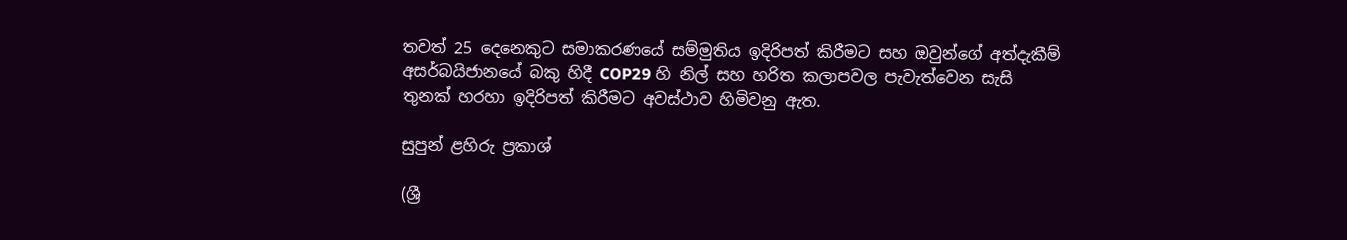තවත් 25 දෙනෙකුට සමාකරණයේ සම්මුතිය ඉදිරිපත් කිරීමට සහ ඔවුන්ගේ අත්දැකීම් අසර්බයිජානයේ බකු හිදී COP29 හි නිල් සහ හරිත කලාපවල පැවැත්වෙන සැසි තුනක් හරහා ඉදිරිපත් කිරීමට අවස්ථාව හිමිවනු ඇත.

සුපුන් ළහිරු ප්‍රකාශ්

(ශ්‍රී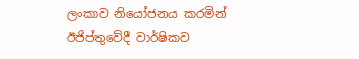ලංකාව නියෝජනය කරමින් ඊජිප්තුවේදී වාර්ෂිකව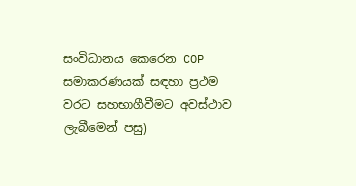සංවිධානය කෙරෙන COP සමාකරණයක් සඳහා ප්‍රථම වරට සහභාගීවීමට අවස්ථාව ලැබීමෙන් පසු)